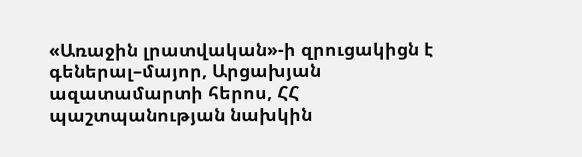«Առաջին լրատվական»-ի զրուցակիցն է գեներալ–մայոր, Արցախյան ազատամարտի հերոս, ՀՀ պաշտպանության նախկին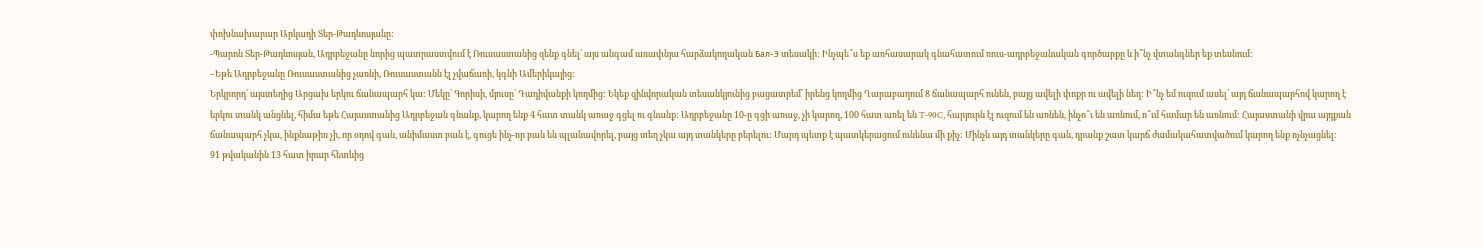փոխնախարար Արկադի Տեր-Թադևոսյանը:
-Պարոն Տեր-Թադևոսյան, Ադրբեջանը նորից պատրաստվում է Ռուսաստանից զենք գնել՝ այս անգամ առափնյա հարձակողական Бал-Э տեսակի: Ինչպե՞ս եք առհասարակ գնահատում ռուս-ադրբեջանական գործարքը և ի՞նչ վտանգներ եք տեսնում:
–Եթե Ադրբեջանը Ռուսաստանից չառնի, Ռուսաստանն էլ չվաճառի, կգնի Ամերիկայից:
Երկրորդ՝ այստեղից Արցախ երկու ճանապարհ կա: Մեկը՝ Գորիսի, մյուսը՝ Դադիվանքի կողմից: Եկեք զինվորական տեսանկյունից բացատրեմ՝ իրենց կողմից Ղարաբաղում 8 ճանապարհ ունեն, բայց ավելի փոքր ու ավելի նեղ: Ի՞նչ եմ ուզում ասել՝ այդ ճանապարհով կարող է երկու տանկ անցնել, հիմա եթե Հայաստանից Ադրբեջան գնանք, կարող ենք 4 հատ տանկ առաջ գցել ու գնանք: Ադրբեջանը 10-ը գցի առաջ, չի կարող, 100 հատ առել են T-90C, հարյուրն էլ ուզում են առնեն, ինչո՞ւ են առնում, ո՞ւմ համար են առնում: Հայաստանի վրա այդքան ճանապարհ չկա, ինքնաթիռ չի, որ օդով գան, անիմաստ բան է, գուցե ինչ-որ բան են պլանավորել, բայց տեղ չկա այդ տանկերը բերելու: Մարդ պետք է պատկերացում ունենա մի քիչ: Մինչև այդ տանկերը գան, դրանք շատ կարճ ժամակահատվածում կարող ենք ոչնչացնել:
91 թվականին 13 հատ իրար հետևից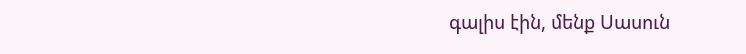գալիս էին, մենք Սասուն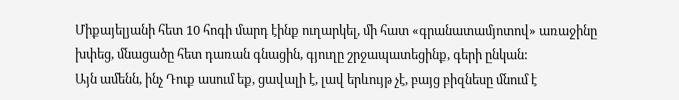Միքայելյանի հետ 10 հոգի մարդ էինք ուղարկել, մի հատ «գրանատամյոտով» առաջինը խփեց, մնացածը հետ դառան գնացին, գյուղը շրջապատեցինք, գերի ընկան:
Այն ամենն, ինչ Դուք ասում եք, ցավալի է, լավ երևույթ չէ, բայց բիզնեսը մնում է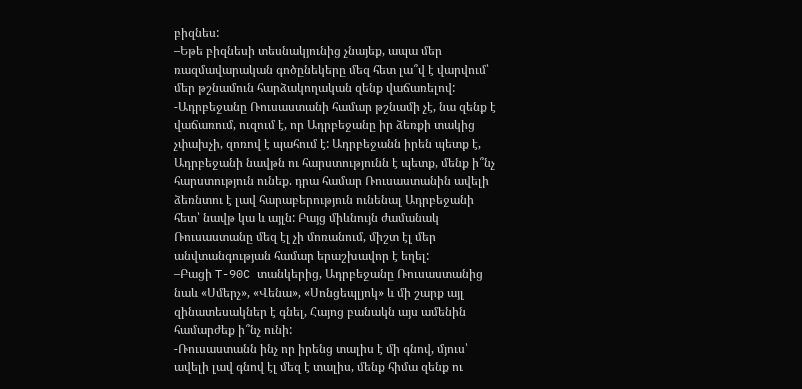բիզնես:
–Եթե բիզնեսի տեսնակյունից չնայեք, ապա մեր ռազմավարական գոծընեկերը մեզ հետ լա՞վ է վարվում՝ մեր թշնամուն հարձակողական զենք վաճառելով:
-Ադրբեջանը Ռուսաստանի համար թշնամի չէ, նա զենք է վաճառում, ուզում է, որ Ադրբեջանը իր ձեռքի տակից չփախչի, զոռով է պահում է: Ադրբեջանն իրեն պետք է, Ադրբեջանի նավթն ու հարստությունն է պետք, մենք ի՞նչ հարստություն ունեք. դրա համար Ռուսաստանին ավելի ձեռնտու է լավ հարաբերություն ունենալ Ադրբեջանի հետ՝ նավթ կա և այլն: Բայց միևնույն ժամանակ Ռուսաստանը մեզ էլ չի մոռանում, միշտ էլ մեր անվտանգության համար երաշխավոր է եղել:
–Բացի T-90C տանկերից, Ադրբեջանը Ռուսաստանից նաև «Սմերչ», «Վենա», «Սոնցեպլյոկ» և մի շարք այլ զինատեսակներ է գնել, Հայոց բանակն այս ամենին համարժեք ի՞նչ ունի:
-Ռուսաստանն ինչ որ իրենց տալիս է մի գնով, մյուս՝ ավելի լավ գնով էլ մեզ է տալիս, մենք հիմա զենք ու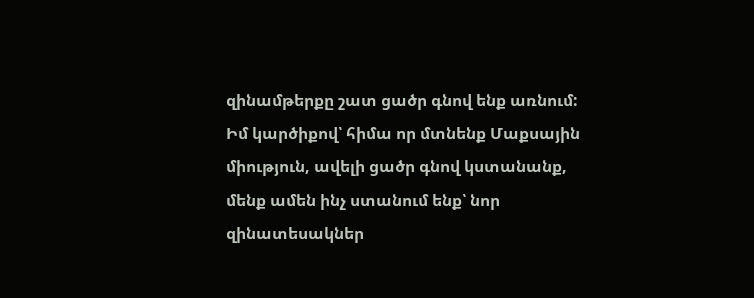զինամթերքը շատ ցածր գնով ենք առնում: Իմ կարծիքով՝ հիմա որ մտնենք Մաքսային միություն, ավելի ցածր գնով կստանանք, մենք ամեն ինչ ստանում ենք՝ նոր զինատեսակներ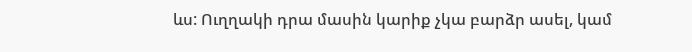ևս: Ուղղակի դրա մասին կարիք չկա բարձր ասել, կամ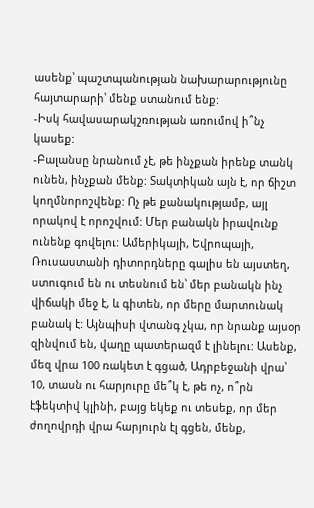ասենք՝ պաշտպանության նախարարությունը հայտարարի՝ մենք ստանում ենք:
-Իսկ հավասարակշռության առումով ի՞նչ կասեք:
-Բալանսը նրանում չէ, թե ինչքան իրենք տանկ ունեն, ինչքան մենք: Տակտիկան այն է, որ ճիշտ կողմնորոշվենք: Ոչ թե քանակությամբ, այլ որակով է որոշվում: Մեր բանակն իրավունք ունենք գովելու: Ամերիկայի, Եվրոպայի, Ռուսաստանի դիտորդները գալիս են այստեղ, ստուգում են ու տեսնում են՝ մեր բանակն ինչ վիճակի մեջ է, և գիտեն, որ մերը մարտունակ բանակ է: Այնպիսի վտանգ չկա, որ նրանք այսօր զինվում են, վաղը պատերազմ է լինելու: Ասենք, մեզ վրա 100 ռակետ է գցած, Ադրբեջանի վրա՝ 10, տասն ու հարյուրը մե՞կ է, թե ոչ, ո՞րն էֆեկտիվ կլինի, բայց եկեք ու տեսեք, որ մեր ժողովրդի վրա հարյուրն էլ գցեն, մենք,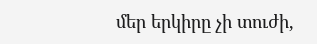մեր երկիրը չի տուժի,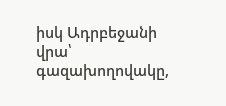իսկ Ադրբեջանի վրա՝ գազախողովակը,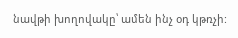նավթի խողովակը՝ ամեն ինչ օդ կթռչի: